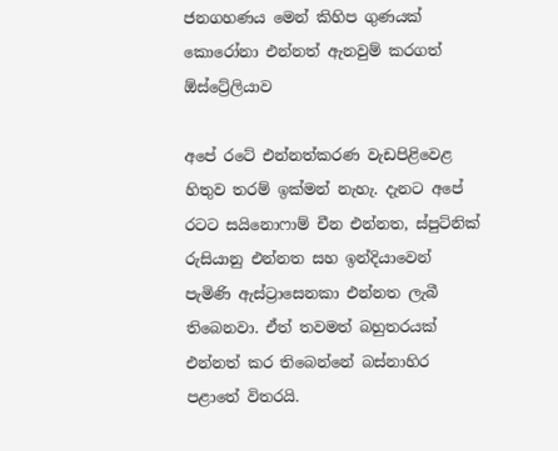ජනගහණය මෙන් කිහිප ගුණයක් කොරෝනා එන්නත් ඇනවුම් කරගත් ඕස්ට්‍රේලියාව

අපේ රටේ එන්නත්කරණ වැඩපිළිවෙළ හිතුව තරම් ඉක්මන් නැහැ. දැනට අපේ රටට සයිනොෆාම් චීන එන්නත, ස්පුට්නික් රුසියානු එන්නත සහ ඉන්දියාවෙන් පැමිණි ඇස්ට්‍රාසෙනකා එන්නත ලැබී තිබෙනවා. ඒත් තවමත් බහුතරයක් එන්නත් කර තිබෙන්නේ බස්නාහිර පළාතේ විතරයි.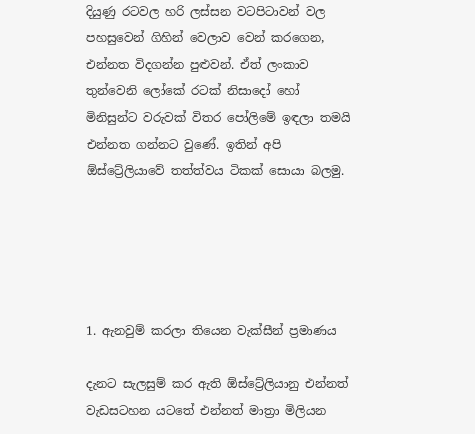දියුණු රටවල හරි ලස්සන වටපිටාවන් වල පහසුවෙන් ගිහින් වෙලාව වෙන් කරගෙන, එන්නත විදගන්න පුළුවන්. ඒත් ලංකාව තුන්වෙනි ලෝකේ රටක් නිසාදෝ හෝ මිනිසුන්ට වරුවක් විතර පෝලිමේ ඉඳලා තමයි එන්නත ගන්නට වුණේ. ඉතින් අපි ඕස්ට්‍රේලියාවේ තත්ත්වය ටිකක් සොයා බලමු.





1. ඇනවුම් කරලා තියෙන වැක්සීන් ප්‍රමාණය

දැනට සැලසුම් කර ඇති ඕස්ට්‍රේලියානු එන්නත් වැඩසටහන යටතේ එන්නත් මාත්‍රා මිලියන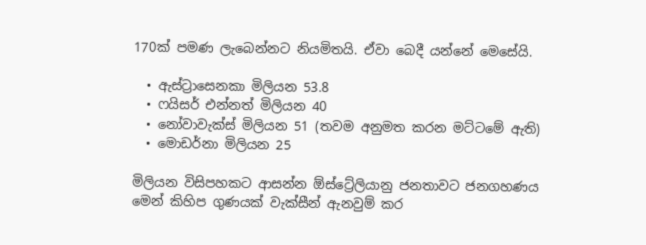170ක් පමණ ලැබෙන්නට නියමිතයි. ඒවා බෙදී යන්නේ මෙසේයි.

  • ඇස්ට්‍රාසෙනකා මිලියන 53.8
  • ෆයිසර් එන්නත් මිලියන 40
  • නෝවාවැක්ස් මිලියන 51 (තවම අනුමත කරන මට්ටමේ ඇති)
  • මොඩර්නා මිලියන 25

මිලියන විසිපහකට ආසන්න ඕස්ට්‍රේලියානු ජනතාවට ජනගහණය මෙන් කිහිප ගුණයක් වැක්සීන් ඇනවුම් කර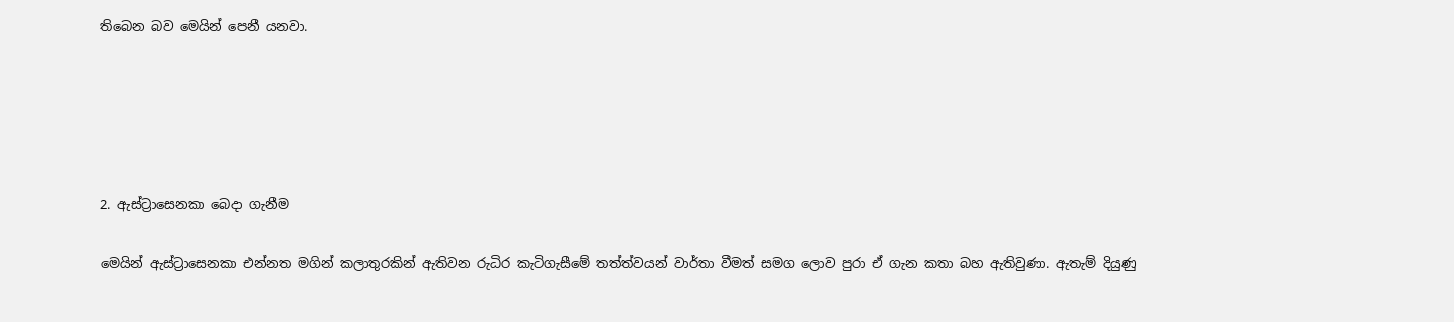තිබෙන බව මෙයින් පෙනී යනවා.





2. ඇස්ට්‍රාසෙනකා බෙදා ගැනීම

මෙයින් ඇස්ට්‍රාසෙනකා එන්නත මගින් කලාතුරකින් ඇතිවන රුධිර කැටිගැසීමේ තත්ත්වයන් වාර්තා වීමත් සමග ලොව පුරා ඒ ගැන කතා බහ ඇතිවුණා. ඇතැම් දියුණු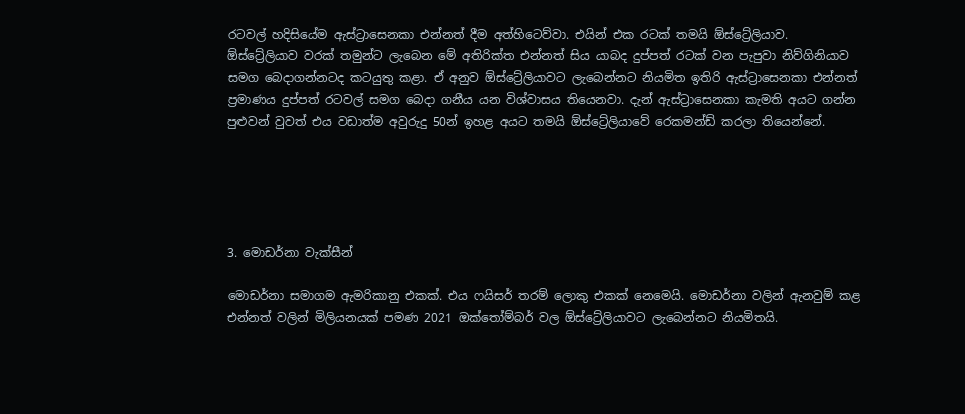රටවල් හදිසියේම ඇස්ට්‍රාසෙනකා එන්නත් දීම අත්හිටෙව්වා. එයින් එක රටක් තමයි ඕස්ට්‍රේලියාව. ඕස්ට්‍රේලියාව වරක් තමුන්ට ලැබෙන මේ අතිරික්ත එන්නත් සිය යාබද දුප්පත් රටක් වන පැපුවා නිව්ගිනියාව සමග බෙදාගන්නටද කටයුතු කළා. ඒ අනුව ඕස්ට්‍රේලියාවට ලැබෙන්නට නියමිත ඉතිරි ඇස්ට්‍රාසෙනකා එන්නත් ප්‍රමාණය දුප්පත් රටවල් සමග බෙදා ගනීය යන විශ්වාසය තියෙනවා. දැන් ඇස්ට්‍රාසෙනකා කැමති අයට ගන්න පුළුවන් වුවත් එය වඩාත්ම අවුරුදු 50න් ඉහළ අයට තමයි ඕස්ට්‍රේලියාවේ රෙකමන්ඩ් කරලා තියෙන්නේ.





3. මොඩර්නා වැක්සීන්

මොඩර්නා සමාගම ඇමරිකානු එකක්. එය ෆයිසර් තරම් ලොකු එකක් නෙමෙයි. මොඩර්නා වලින් ඇනවුම් කළ එන්නත් වලින් මිලියනයක් පමණ 2021 ඔක්තෝම්බර් වල ඕස්ට්‍රේලියාවට ලැබෙන්නට නියමිතයි.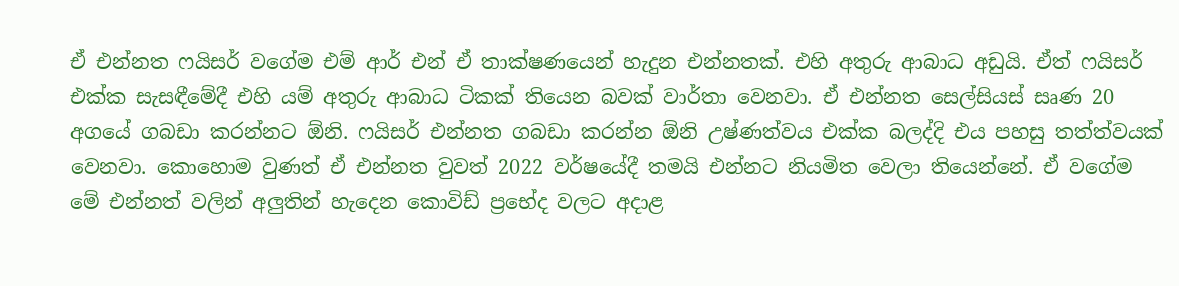ඒ එන්නත ෆයිසර් වගේම එම් ආර් එන් ඒ තාක්ෂණයෙන් හැදුන එන්නතක්. එහි අතුරු ආබාධ අඩුයි. ඒත් ෆයිසර් එක්ක සැසඳීමේදී එහි යම් අතුරු ආබාධ ටිකක් තියෙන බවක් වාර්තා වෙනවා. ඒ එන්නත සෙල්සියස් සෘණ 20 අගයේ ගබඩා කරන්නට ඕනි. ෆයිසර් එන්නත ගබඩා කරන්න ඕනි උෂ්ණත්වය එක්ක බලද්දි එය පහසු තත්ත්වයක් වෙනවා. කොහොම වුණත් ඒ එන්නත වුවත් 2022 වර්ෂයේදී තමයි එන්නට නියමිත වෙලා තියෙන්නේ. ඒ වගේම මේ එන්නත් වලින් අලුතින් හැදෙන කොවිඩ් ප්‍රභේද වලට අදාළ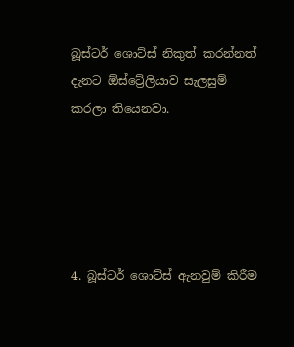බූස්ටර් ශොට්ස් නිකුත් කරන්නත් දැනට ඕස්ට්‍රේලියාව සැලසුම් කරලා තියෙනවා.





4. බූස්ටර් ශොට්ස් ඇනවුම් කිරීම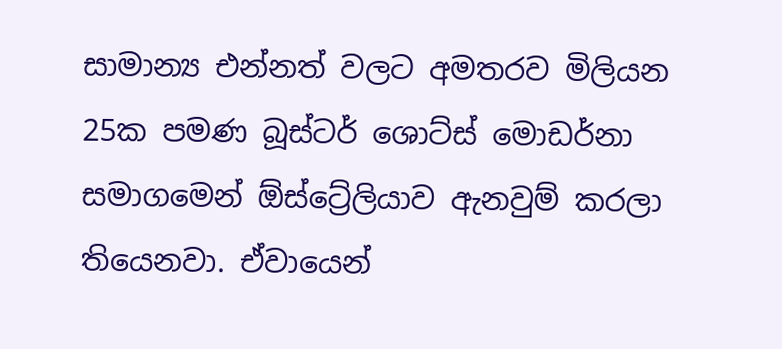සාමාන්‍ය එන්නත් වලට අමතරව මිලියන 25ක පමණ බූස්ටර් ශොට්ස් මොඩර්නා සමාගමෙන් ඕස්ට්‍රේලියාව ඇනවුම් කරලා තියෙනවා. ඒවායෙන්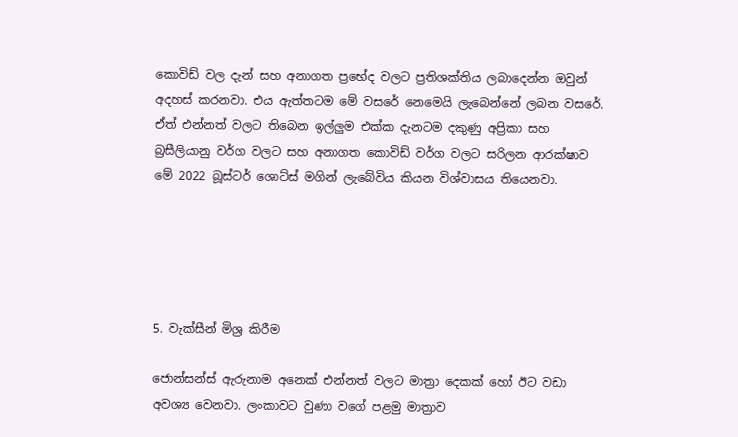කොවිඩ් වල දැන් සහ අනාගත ප්‍රභේද වලට ප්‍රතිශක්තිය ලබාදෙන්න ඔවුන් අදහස් කරනවා. එය ඇත්තටම මේ වසරේ නෙමෙයි ලැබෙන්නේ ලබන වසරේ. ඒත් එන්නත් වලට තිබෙන ඉල්ලුම එක්ක දැනටම දකුණු අප්‍රිකා සහ බ්‍රසීලියානු වර්ග වලට සහ අනාගත කොවිඩ් වර්ග වලට සරිලන ආරක්ෂාව මේ 2022 බූස්ටර් ශොට්ස් මගින් ලැබේවිය කියන විශ්වාසය තියෙනවා.





5. වැක්සීන් මිශ්‍ර කිරීම

ජොන්සන්ස් ඇරුනාම අනෙක් එන්නත් වලට මාත්‍රා දෙකක් හෝ ඊට වඩා අවශ්‍ය වෙනවා. ලංකාවට වුණා වගේ පළමු මාත්‍රාව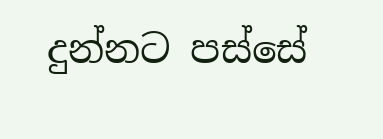දුන්නට පස්සේ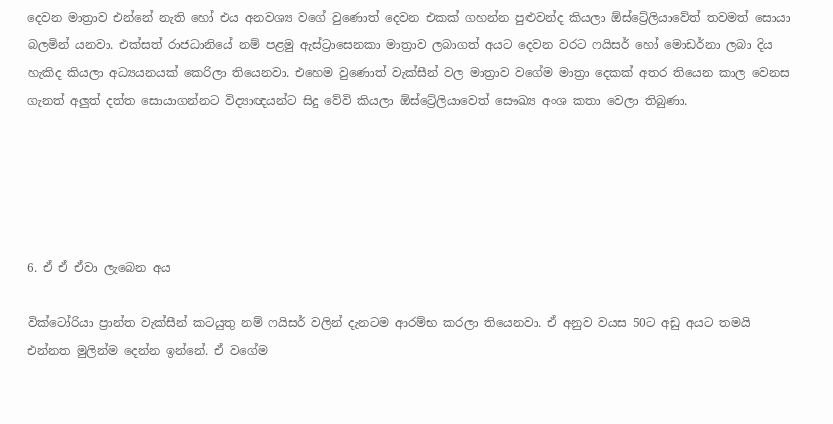දෙවන මාත්‍රාව එන්නේ නැති හෝ එය අනවශ්‍ය වගේ වුණොත් දෙවන එකක් ගහන්න පුළුවන්ද කියලා ඕස්ට්‍රේලියාවේත් තවමත් සොයා බලමින් යනවා. එක්සත් රාජධානියේ නම් පළමු ඇස්ට්‍රාසෙනකා මාත්‍රාව ලබාගත් අයට දෙවන වරට ෆයිසර් හෝ මොඩර්නා ලබා දිය හැකිද කියලා අධ්‍යයනයක් කෙරිලා තියෙනවා. එහෙම වුණොත් වැක්සීන් වල මාත්‍රාව වගේම මාත්‍රා දෙකක් අතර තියෙන කාල වෙනස ගැනත් අලුත් දත්ත සොයාගන්නට විද්‍යාඥයන්ට සිදු වේවි කියලා ඕස්ට්‍රේලියාවෙත් සෞඛ්‍ය අංශ කතා වෙලා තිබුණා.





6. ඒ ඒ ඒවා ලැබෙන අය

වික්ටෝරියා ප්‍රාන්ත වැක්සීන් කටයුතු නම් ෆයිසර් වලින් දැනටම ආරම්භ කරලා තියෙනවා. ඒ අනුව වයස 50ට අඩු අයට තමයි එන්නත මුලින්ම දෙන්න ඉන්නේ. ඒ වගේම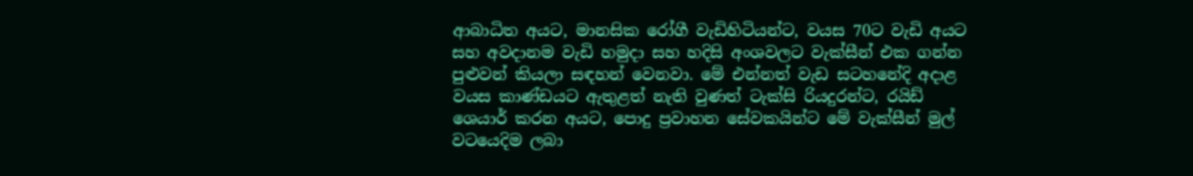ආබාධිත අයට, මානසික රෝගී වැඩිහිටියන්ට, වයස 70ට වැඩි අයට සහ අවදානම වැඩි හමුදා සහ හදිසි අංශවලට වැක්සීන් එක ගන්න පුළුවන් කියලා සඳහන් වෙනවා. මේ එන්නත් වැඩ සටහනේදි අදාළ වයස කාණ්ඩයට ඇතුළත් නැති වුණත් ටැක්සි රියදුරන්ට, රයිඩ් ශෙයාර් කරන අයට, පොදු ප්‍රවාහන සේවකයින්ට මේ වැක්සීන් මුල් වටයෙදිම ලබා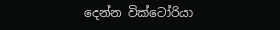දෙන්න වික්ටෝරියා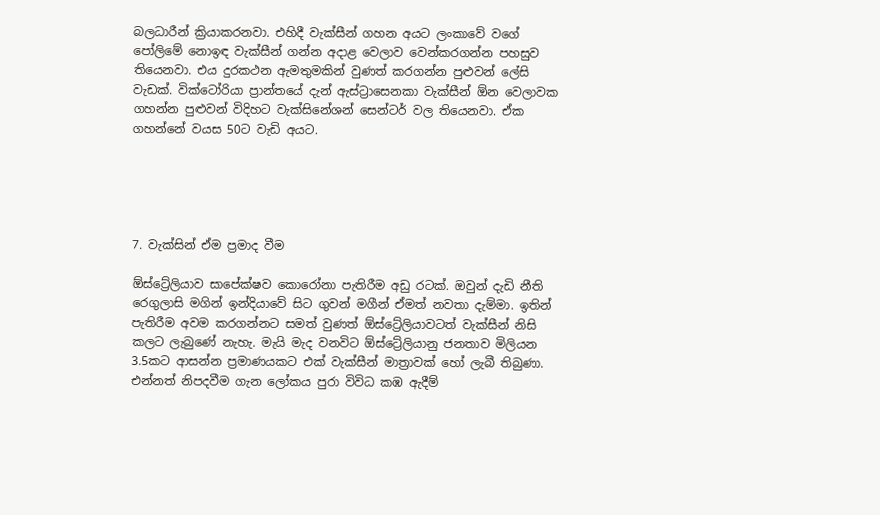බලධාරීන් ක්‍රියාකරනවා. එහිදී වැක්සීන් ගහන අයට ලංකාවේ වගේ පෝලිමේ නොඉඳ වැක්සීන් ගන්න අදාළ වෙලාව වෙන්කරගන්න පහසුව තියෙනවා. එය දුරකථන ඇමතුමකින් වුණත් කරගන්න පුළුවන් ලේසි වැඩක්. වික්ටෝරියා ප්‍රාන්තයේ දැන් ඇස්ට්‍රාසෙනකා වැක්සීන් ඕන වෙලාවක ගහන්න පුළුවන් විදිහට වැක්සිනේශන් සෙන්ටර් වල තියෙනවා. ඒක ගහන්නේ වයස 50ට වැඩි අයට.





7. වැක්සින් ඒම ප්‍රමාද වීම

ඕස්ට්‍රේලියාව සාපේක්ෂව කොරෝනා පැතිරීම අඩු රටක්. ඔවුන් දැඩි නීති රෙගුලාසි මගින් ඉන්දියාවේ සිට ගුවන් මගීන් ඒමත් නවතා දැම්මා. ඉතින් පැතිරීම අවම කරගන්නට සමත් වුණත් ඕස්ට්‍රේලියාවටත් වැක්සීන් නිසි කලට ලැබුණේ නැහැ. මැයි මැද වනවිට ඕස්ට්‍රේලියානු ජනතාව මිලියන 3.5කට ආසන්න ප්‍රමාණයකට එක් වැක්සීන් මාත්‍රාවක් හෝ ලැබී තිබුණා. එන්නත් නිපදවීම ගැන ලෝකය පුරා විවිධ කඹ ඇදීම්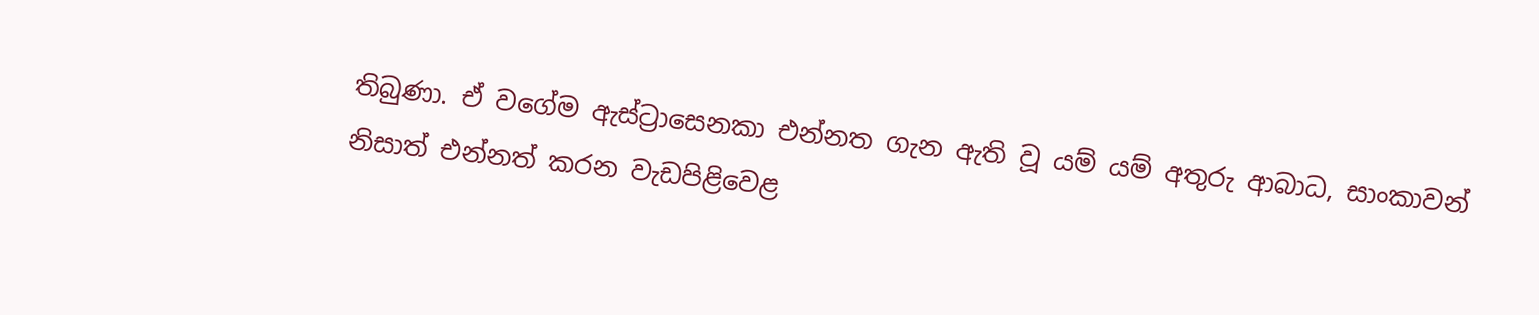තිබුණා. ඒ වගේම ඇස්ට්‍රාසෙනකා එන්නත ගැන ඇති වූ යම් යම් අතුරු ආබාධ, සාංකාවන් නිසාත් එන්නත් කරන වැඩපිළිවෙළ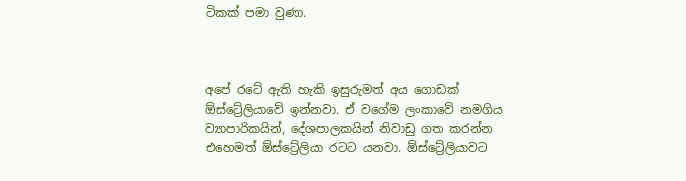ටිකක් පමා වුණා.



අපේ රටේ ඇති හැකි ඉසුරුමත් අය ගොඩක් ඕස්ට්‍රේලියාවේ ඉන්නවා. ඒ වගේම ලංකාවේ නමගිය ව්‍යාපාරිකයින්, දේශපාලකයින් නිවාඩු ගත කරන්න එහෙමත් ඕස්ට්‍රේලියා රටට යනවා. ඕස්ට්‍රේලියාවට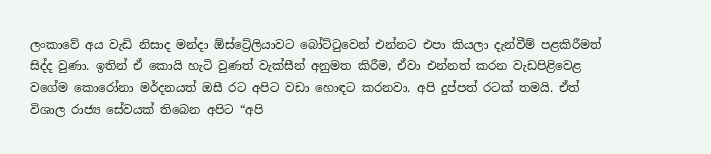ලංකාවේ අය වැඩි නිසාද මන්දා ඕස්ට්‍රේලියාවට බෝට්ටුවෙන් එන්නට එපා කියලා දැන්වීම් පළකිරීමත් සිද්ද වුණා. ඉතින් ඒ කොයි හැටි වුණත් වැක්සීන් අනුමත කිරීම, ඒවා එන්නත් කරන වැඩපිළිවෙළ වගේම කොරෝනා මර්දනයත් ඔසී රට අපිට වඩා හොඳට කරනවා. අපි දුප්පත් රටක් තමයි. ඒත් විශාල රාජ්‍ය සේවයක් තිබෙන අපිට “අපි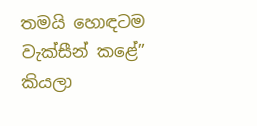තමයි හොඳටම වැක්සීන් කළේ” කියලා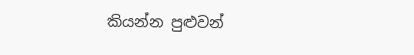කියන්න පුළුවන්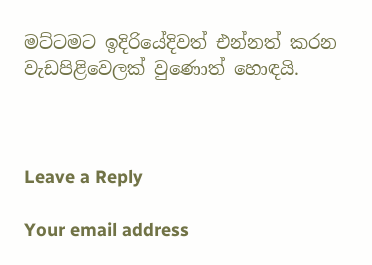මට්ටමට ඉදිරියේදිවත් එන්නත් කරන වැඩපිළිවෙලක් වුණොත් හොඳයි.



Leave a Reply

Your email address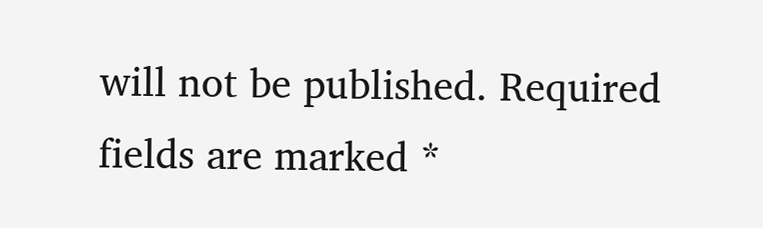will not be published. Required fields are marked *